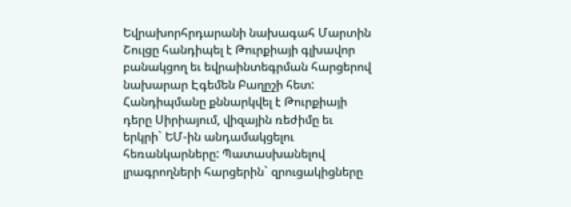Եվրախորհրդարանի նախագահ Մարտին Շուլցը հանդիպել է Թուրքիայի գլխավոր բանակցող եւ եվրաինտեգրման հարցերով նախարար Էգեմեն Բաղըշի հետ: Հանդիպմանը քննարկվել է Թուրքիայի դերը Սիրիայում, վիզային ռեժիմը եւ երկրի` ԵՄ-ին անդամակցելու հեռանկարները: Պատասխանելով լրագրողների հարցերին` զրուցակիցները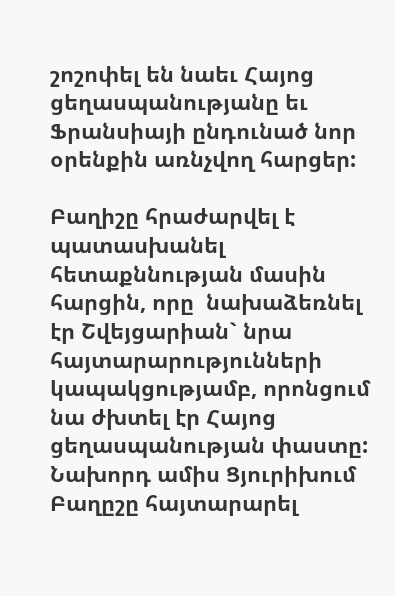շոշոփել են նաեւ Հայոց ցեղասպանությանը եւ Ֆրանսիայի ընդունած նոր օրենքին առնչվող հարցեր:

Բաղիշը հրաժարվել է պատասխանել հետաքննության մասին հարցին, որը  նախաձեռնել էր Շվեյցարիան` նրա հայտարարությունների կապակցությամբ, որոնցում նա ժխտել էր Հայոց ցեղասպանության փաստը: Նախորդ ամիս Ցյուրիխում Բաղըշը հայտարարել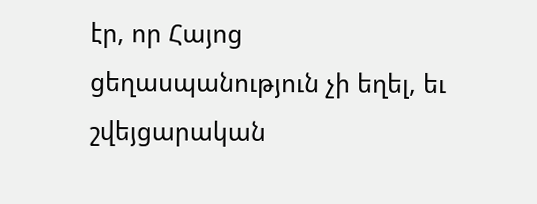էր, որ Հայոց ցեղասպանություն չի եղել, եւ շվեյցարական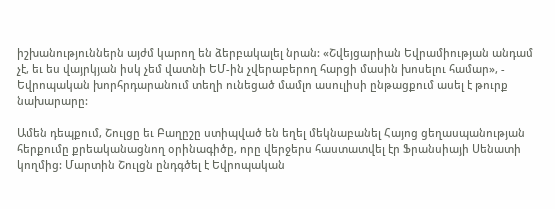իշխանություններն այժմ կարող են ձերբակալել նրան: «Շվեյցարիան Եվրամիության անդամ չէ, եւ ես վայրկյան իսկ չեմ վատնի ԵՄ-ին չվերաբերող հարցի մասին խոսելու համար», - Եվրոպական խորհրդարանում տեղի ունեցած մամլո ասուլիսի ընթացքում ասել է թուրք նախարարը:

Ամեն դեպքում, Շուլցը եւ Բաղըշը ստիպված են եղել մեկնաբանել Հայոց ցեղասպանության հերքումը քրեականացնող օրինագիծը, որը վերջերս հաստատվել էր Ֆրանսիայի Սենատի կողմից: Մարտին Շուլցն ընդգծել է Եվրոպական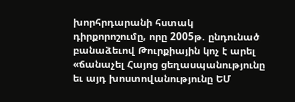խորհրդարանի հստակ դիրքորոշումը, որը 2005թ. ընդունած բանաձեւով Թուրքիային կոչ է արել  «ճանաչել Հայոց ցեղասպանությունը եւ այդ խոստովանությունը ԵՄ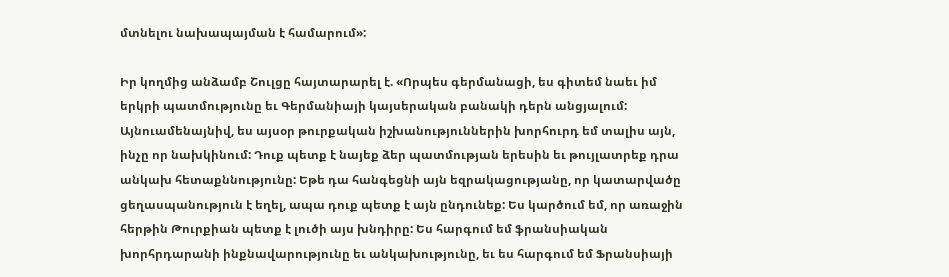մտնելու նախապայման է համարում»:

Իր կողմից անձամբ Շուլցը հայտարարել է. «Որպես գերմանացի, ես գիտեմ նաեւ իմ երկրի պատմությունը եւ Գերմանիայի կայսերական բանակի դերն անցյալում: Այնուամենայնիվ, ես այսօր թուրքական իշխանություններին խորհուրդ եմ տալիս այն, ինչը որ նախկինում: Դուք պետք է նայեք ձեր պատմության երեսին եւ թույլատրեք դրա անկախ հետաքննությունը: Եթե դա հանգեցնի այն եզրակացությանը, որ կատարվածը ցեղասպանություն է եղել, ապա դուք պետք է այն ընդունեք: Ես կարծում եմ, որ առաջին հերթին Թուրքիան պետք է լուծի այս խնդիրը: Ես հարգում եմ ֆրանսիական խորհրդարանի ինքնավարությունը եւ անկախությունը, եւ ես հարգում եմ Ֆրանսիայի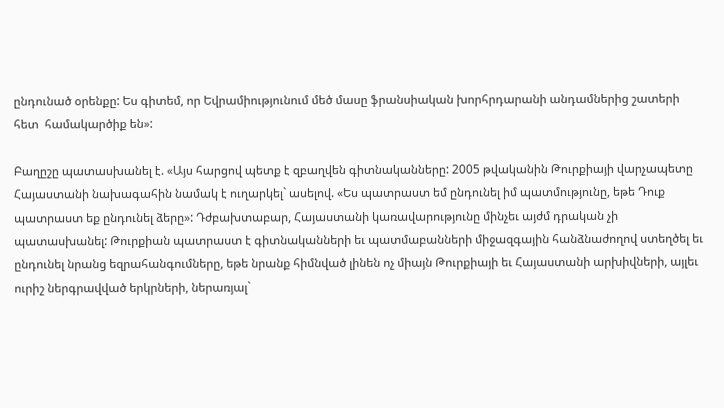ընդունած օրենքը: Ես գիտեմ, որ Եվրամիությունում մեծ մասը ֆրանսիական խորհրդարանի անդամներից շատերի հետ  համակարծիք են»:

Բաղըշը պատասխանել է. «Այս հարցով պետք է զբաղվեն գիտնականները: 2005 թվականին Թուրքիայի վարչապետը Հայաստանի նախագահին նամակ է ուղարկել` ասելով. «Ես պատրաստ եմ ընդունել իմ պատմությունը, եթե Դուք պատրաստ եք ընդունել ձերը»: Դժբախտաբար, Հայաստանի կառավարությունը մինչեւ այժմ դրական չի պատասխանել: Թուրքիան պատրաստ է գիտնականների եւ պատմաբանների միջազգային հանձնաժողով ստեղծել եւ ընդունել նրանց եզրահանգումները, եթե նրանք հիմնված լինեն ոչ միայն Թուրքիայի եւ Հայաստանի արխիվների, այլեւ ուրիշ ներգրավված երկրների, ներառյալ`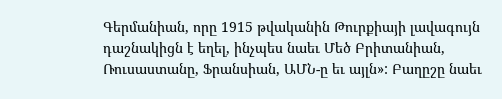Գերմանիան, որը 1915 թվականին Թուրքիայի լավագույն դաշնակիցն է եղել, ինչպես նաեւ Մեծ Բրիտանիան, Ռուսաստանը, Ֆրանսիան, ԱՄՆ-ը եւ այլն»: Բաղըշը նաեւ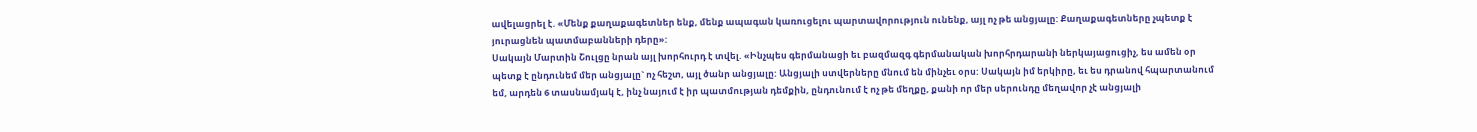ավելացրել է. «Մենք քաղաքագետներ ենք, մենք ապագան կառուցելու պարտավորություն ունենք, այլ ոչ թե անցյալը: Քաղաքագետները չպետք է յուրացնեն պատմաբանների դերը»:
Սակայն Մարտին Շուլցը նրան այլ խորհուրդ է տվել. «Ինչպես գերմանացի եւ բազմազգ գերմանական խորհրդարանի ներկայացուցիչ, ես ամեն օր պետք է ընդունեմ մեր անցյալը` ոչ հեշտ, այլ ծանր անցյալը: Անցյալի ստվերները մնում են մինչեւ օրս: Սակայն իմ երկիրը, եւ ես դրանով հպարտանում եմ, արդեն 6 տասնամյակ է, ինչ նայում է իր պատմության դեմքին, ընդունում է ոչ թե մեղքը, քանի որ մեր սերունդը մեղավոր չէ անցյալի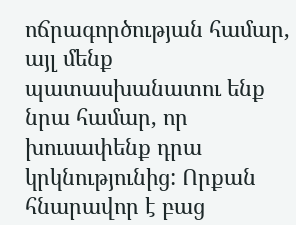ոճրագործության համար, այլ մենք պատասխանատու ենք նրա համար, որ խուսափենք դրա կրկնությունից: Որքան հնարավոր է բաց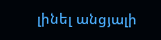լինել անցյալի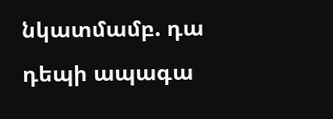նկատմամբ. դա դեպի ապագա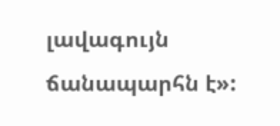լավագույն ճանապարհն է»: